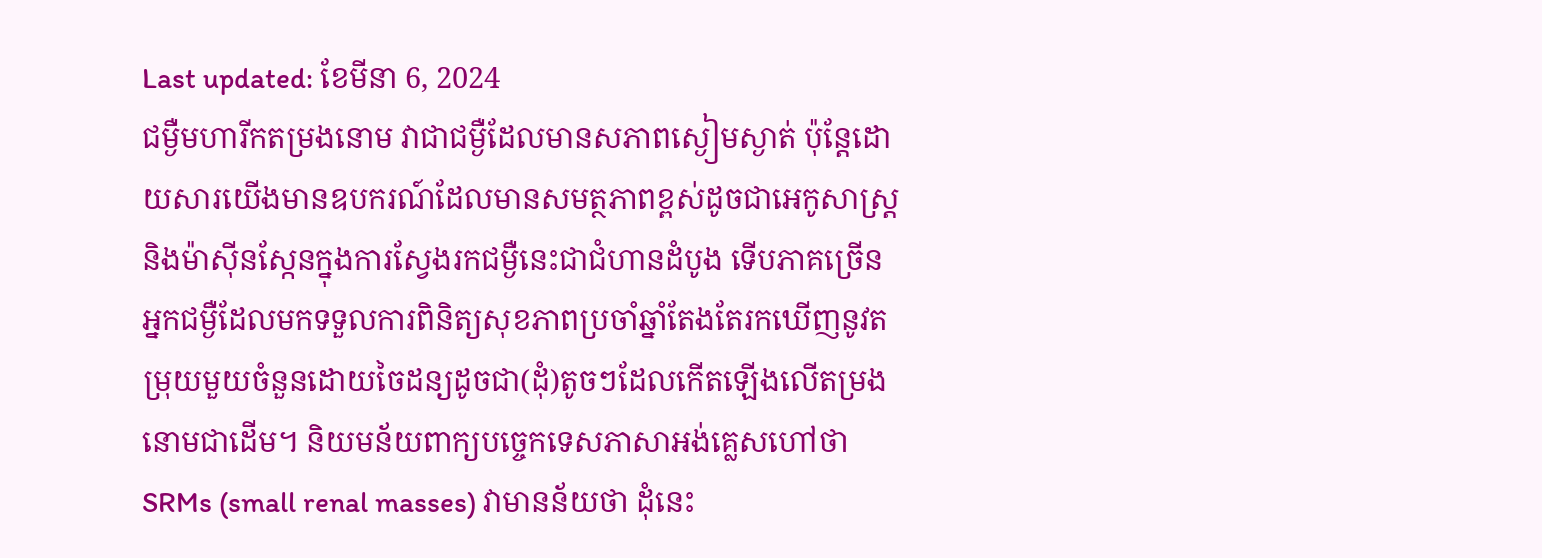Last updated: ខែមីនា 6, 2024
ជម្ងឺមហារីកតម្រងនោម វាជាជម្ងឺដែលមានសភាពស្ងៀមស្ងាត់ ប៉ុន្តែដោយសារយើងមានឧបករណ៍ដែលមានសមត្ថភាពខ្ពស់ដូចជាអេកូសាស្ត្រនិងម៉ាស៊ីនស្កែនក្នុងការស្វែងរកជម្ងឺនេះជាជំហានដំបូង ទើបភាគច្រើន អ្នកជម្ងឺដែលមកទទួលការពិនិត្យសុខភាពប្រចាំឆ្នាំតែងតែរកឃើញនូវតម្រុយមួយចំនួនដោយចៃដន្យដូចជា(ដុំ)តូចៗដែលកើតឡើងលើតម្រងនោមជាដើម។ និយមន័យពាក្យបចេ្ចកទេសភាសាអង់គ្លេសហៅថា SRMs (small renal masses) វាមានន័យថា ដុំនេះ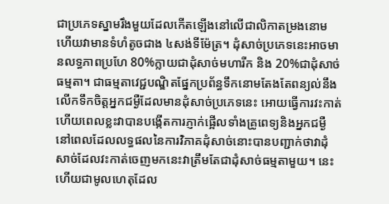ជាប្រភេទស្នាមរឹងមួយដែលកើតឡើងនៅលើជាលិកាតម្រងនោម ហើយវាមានទំហំតូចជាង ៤សង់ទីម៉ែត្រ។ ដុំសាច់ប្រភេទនេះអាចមានលទ្ធភាពប្រហែ 80%ក្លាយជាដុំសាច់មហារីក និង 20%ជាដុំសាច់ធម្មតា។ ជាធម្មតាវេជ្ជបណ្ឌិតផ្នែកប្រព័ន្ធទឹកនោមតែងតែពន្យល់នឹងលើកទឹកចិត្តអ្នកជម្ងឺដែលមានដុំសាច់ប្រភេទនេះ អោយធ្វើការវះកាត់ ហើយពេលខ្លះវាបានបង្កើតការភ្ញាក់ផ្អើលទាំងគ្រូពេទ្យនិងអ្នកជម្ងឺ នៅពេលដែលលទ្ធផលនៃការវិភាគដុំសាច់នោះបានបញ្ជាក់ថាវាដុំសាច់ដែលវះកាត់ចេញមកនេះវាត្រឹមតែជាដុំសាច់ធម្មតាមួយ។ នេះហើយជាមូលហេតុដែល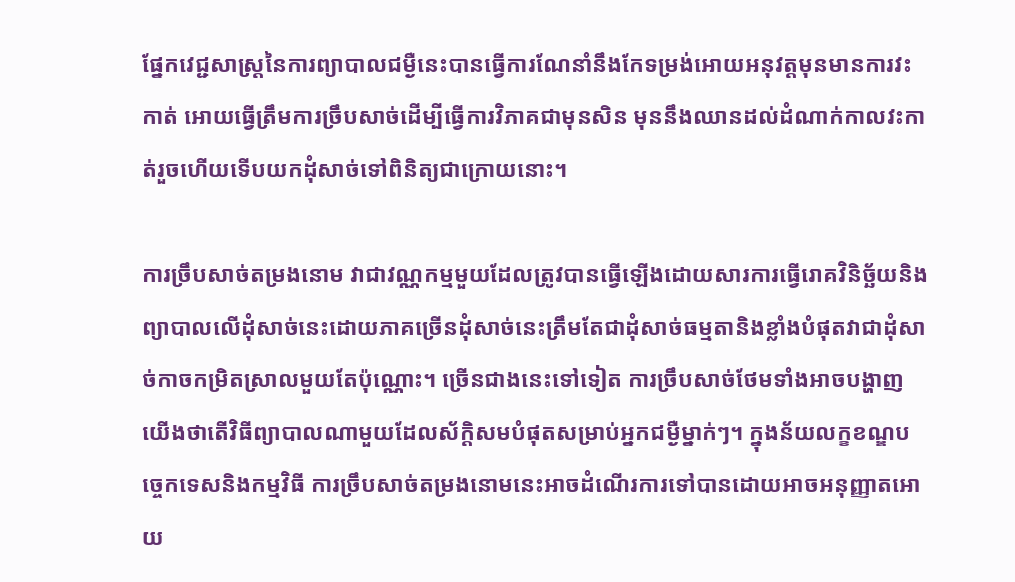ផ្នែកវេជ្ជសាស្រ្តនៃការព្យាបាលជម្ងឺនេះបានធ្វើការណែនាំនឹងកែទម្រង់អោយអនុវត្តមុនមានការវះកាត់ អោយធ្វើត្រឹមការច្រឹបសាច់ដើម្បីធ្វើការវិភាគជាមុនសិន មុននឹងឈានដល់ដំណាក់កាលវះកាត់រួចហើយទើបយកដុំសាច់ទៅពិនិត្យជាក្រោយនោះ។

ការច្រឹបសាច់តម្រងនោម វាជាវណ្ណកម្មមួយដែលត្រូវបានធ្វើឡើងដោយសារការធ្វើរោគវិនិច្ឆ័យនិងព្យាបាលលើដុំសាច់នេះដោយភាគច្រើនដុំសាច់នេះត្រឹមតែជាដុំសាច់ធម្មតានិងខ្លាំងបំផុតវាជាដុំសាច់កាចកម្រិតស្រាលមួយតែប៉ុណ្ណោះ។ ច្រើនជាងនេះទៅទៀត ការច្រឹបសាច់ថែមទាំងអាចបង្ហាញយើងថាតើវិធីព្យាបាលណាមួយដែលស័ក្តិសមបំផុតសម្រាប់អ្នកជម្ងឺម្នាក់ៗ។ ក្នុងន័យលក្ខខណ្ឌបចេ្ចកទេសនិងកម្មវិធី ការច្រឹបសាច់តម្រងនោមនេះអាចដំណើរការទៅបានដោយអាចអនុញ្ញាតអោយ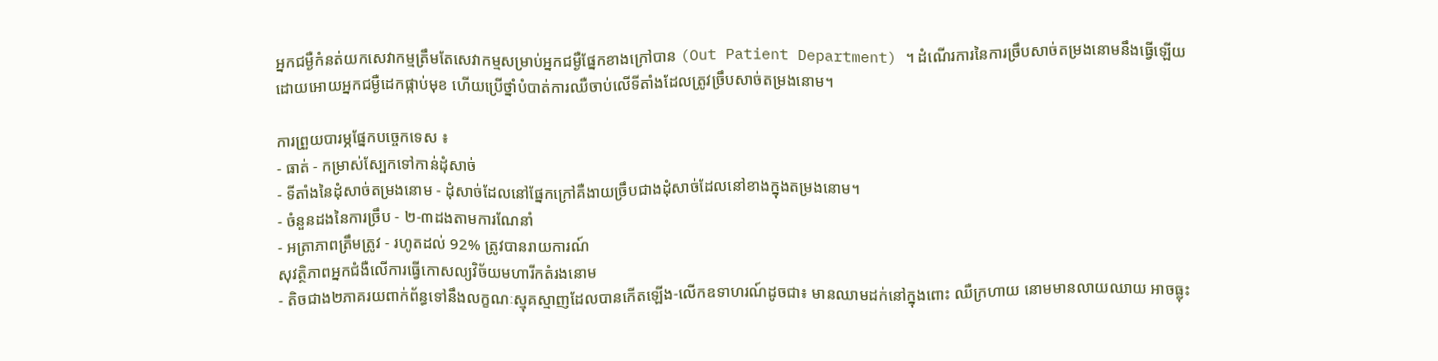អ្នកជម្ងឺកំនត់យកសេវាកម្មត្រឹមតែសេវាកម្មសម្រាប់អ្នកជម្ងឺផ្នែកខាងក្រៅបាន (Out Patient Department) ។ ដំណើរការនៃការច្រឹបសាច់តម្រងនោមនឹងធ្វើឡើយដោយអោយអ្នកជម្ងឺដេកផ្កាប់មុខ ហើយប្រើថ្នាំបំបាត់ការឈឺចាប់លើទីតាំងដែលត្រូវច្រឹបសាច់តម្រងនោម។

ការព្រួយបារម្ភផ្នែកបច្ចេកទេស ៖
- ធាត់ - កម្រាស់ស្បែកទៅកាន់ដុំសាច់
- ទីតាំងនៃដុំសាច់តម្រងនោម - ដុំសាច់ដែលនៅផ្នែកក្រៅគឺងាយច្រឹបជាងដុំសាច់ដែលនៅខាងក្នុងតម្រងនោម។
- ចំនួនដងនៃការច្រឹប - ២-៣ដងតាមការណែនាំ
- អត្រាភាពត្រឹមត្រូវ - រហូតដល់ 92% ត្រូវបានរាយការណ៍
សុវត្ថិភាពអ្នកជំងឺលើការធ្វើកោសល្យវិច័យមហារីកតំរងនោម
- តិចជាង២ភាគរយពាក់ព័ន្ធទៅនឹងលក្ខណៈស្មុគស្មាញដែលបានកើតឡើង-លើកឧទាហរណ៍ដូចជា៖ មានឈាមដក់នៅក្នុងពោះ ឈឺក្រហាយ នោមមានលាយឈាយ អាចធ្លុះ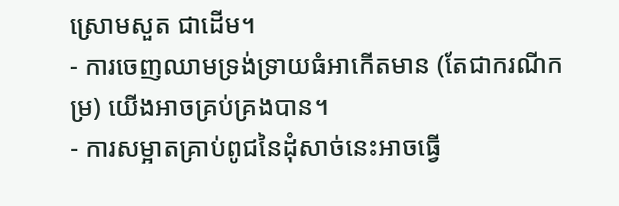ស្រោមសួត ជាដើម។
- ការចេញឈាមទ្រង់ទ្រាយធំអាកើតមាន (តែជាករណីកម្រ) យើងអាចគ្រប់គ្រងបាន។
- ការសម្អាតគ្រាប់ពូជនៃដុំសាច់នេះអាចធ្វើ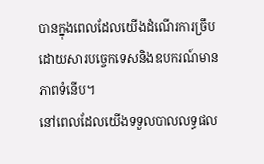បានក្នុងពេលដែលយើងដំណើរការច្រឹប ដោយសារបច្ចេកទេសនិងឧបករណ៍មានភាពទំនើប។
នៅពេលដែលយើងទទួលបាលលទ្ធផល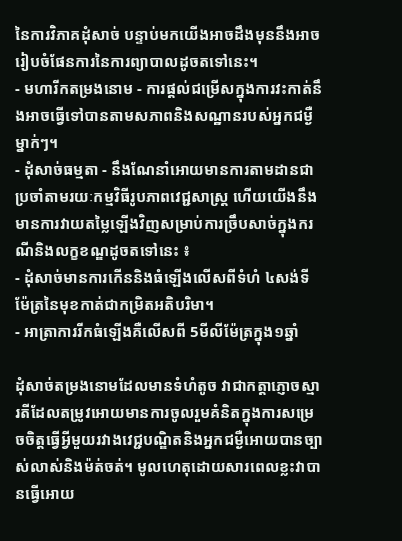នៃការវិភាគដុំសាច់ បន្ទាប់មកយើងអាចដឹងមុននឹងអាចរៀបចំផែនការនៃការព្យាបាលដូចតទៅនេះ។
- មហារីកតម្រងនោម - ការផ្តល់ជម្រើសក្នុងការវះកាត់នឹងអាចធ្វើទៅបានតាមសភាពនិងសណ្ឋានរបស់អ្នកជម្ងឺម្នាក់ៗ។
- ដុំសាច់ធម្មតា - នឹងណែនាំអោយមានការតាមដានជាប្រចាំតាមរយៈកម្មវិធីរូបភាពវេជ្ជសាស្រ្ត ហើយយើងនឹងមានការវាយតម្លៃឡើងវិញសម្រាប់ការច្រឹបសាច់ក្នុងករណីនិងលក្ខខណ្ឌដូចតទៅនេះ ៖
- ដុំសាច់មានការកើននិងធំឡើងលើសពីទំហំ ៤សង់ទីម៉ែត្រនៃមុខកាត់ជាកម្រិតអតិបរិមា។
- អាត្រាការរីកធំឡើងគឺលើសពី 5មីលីម៉ែត្រក្នុង១ឆ្នាំ

ដុំសាច់តម្រងនោមដែលមានទំហំតូច វាជាកត្តាភ្ញោចស្មារតីដែលតម្រូវអោយមានការចូលរួមគំនិតក្នុងការសម្រេចចិត្តធ្វើអ្វីមួយរវាងវេជ្ជបណ្ឌិតនិងអ្នកជម្ងឺអោយបានច្បាស់លាស់និងម៉ត់ចត់។ មូលហេតុដោយសារពេលខ្លះវាបានធ្វើអោយ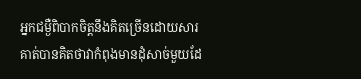អ្នកជម្ងឺពិបាកចិត្តនឹងគិតច្រើនដោយសារគាត់បានគិតថាវាកំពុងមានដុំសាច់មួយដែ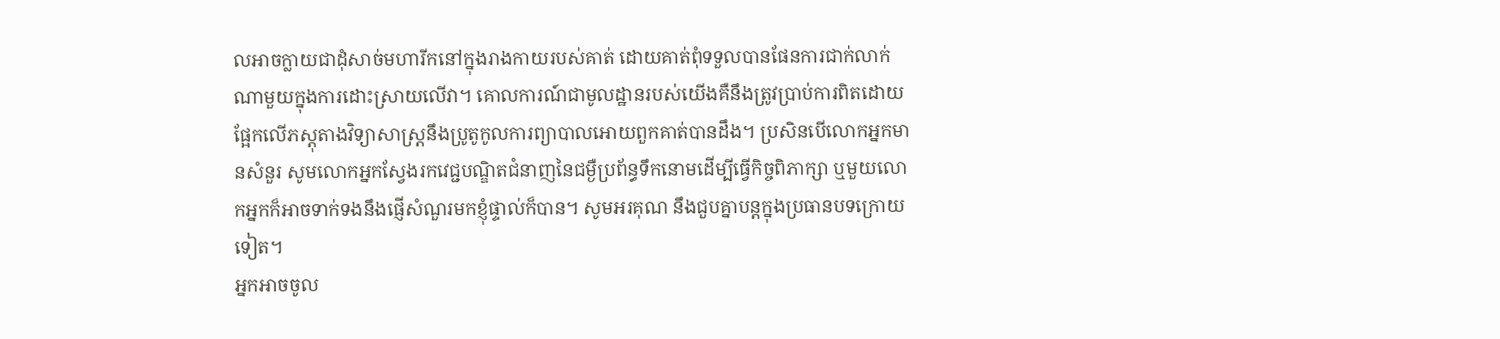លអាចក្លាយជាដុំសាច់មហារីកនៅក្នុងរាងកាយរបស់គាត់ ដោយគាត់ពុំទទួលបានផែនការជាក់លាក់ណាមួយក្នុងការដោះស្រាយលើវា។ គោលការណ៍ជាមូលដ្ឋានរបស់យើងគឺនឹងត្រូវប្រាប់ការពិតដោយផ្អែកលើភស្តុតាងវិទ្យាសាស្រ្តនឹងប្រូតូកូលការព្យាបាលអោយពួកគាត់បានដឹង។ ប្រសិនបើលោកអ្នកមានសំនួរ សូមលោកអ្នកស្វែងរកវេជ្ជបណ្ឌិតជំនាញនៃជម្ងឺប្រព័ន្ធទឹកនោមដើម្បីធ្វើកិច្ចពិភាក្សា ឬមួយលោកអ្នកក៏អាចទាក់ទងនឹងផ្ញើសំណួរមកខ្ញុំផ្ទាល់ក៏បាន។ សូមអរគុណ នឹងជួបគ្នាបន្តក្នុងប្រធានបទក្រោយទៀត។
អ្នកអាចចូល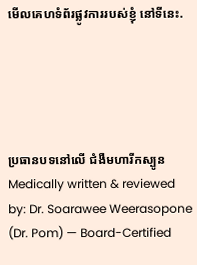មើលគេហទំព័រផ្លូវការរបស់ខ្ញុំ នៅទីនេះ.





ប្រធានបទនៅលើ ជំងឺមហារីកស្បូន
Medically written & reviewed by: Dr. Soarawee Weerasopone (Dr. Pom) — Board-Certified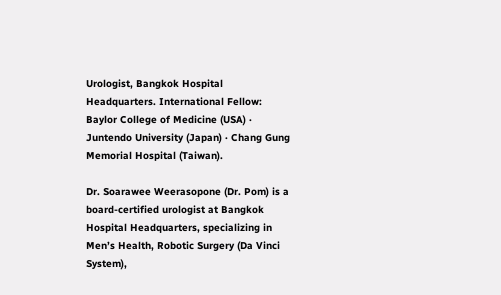Urologist, Bangkok Hospital Headquarters. International Fellow: Baylor College of Medicine (USA) · Juntendo University (Japan) · Chang Gung Memorial Hospital (Taiwan).

Dr. Soarawee Weerasopone (Dr. Pom) is a board-certified urologist at Bangkok Hospital Headquarters, specializing in Men’s Health, Robotic Surgery (Da Vinci System),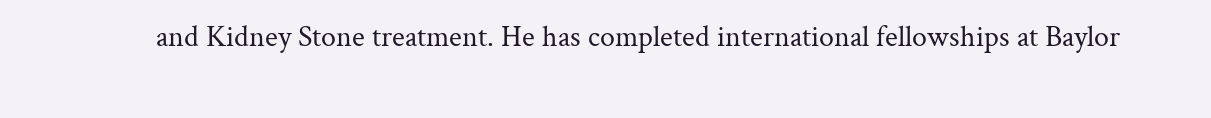and Kidney Stone treatment. He has completed international fellowships at Baylor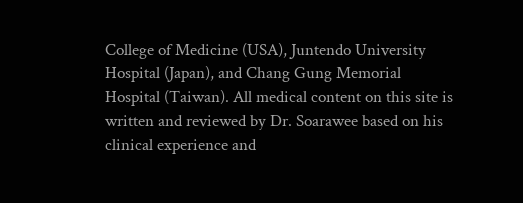College of Medicine (USA), Juntendo University Hospital (Japan), and Chang Gung Memorial Hospital (Taiwan). All medical content on this site is written and reviewed by Dr. Soarawee based on his clinical experience and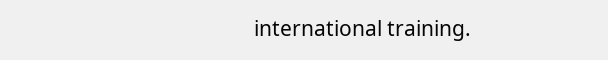international training.